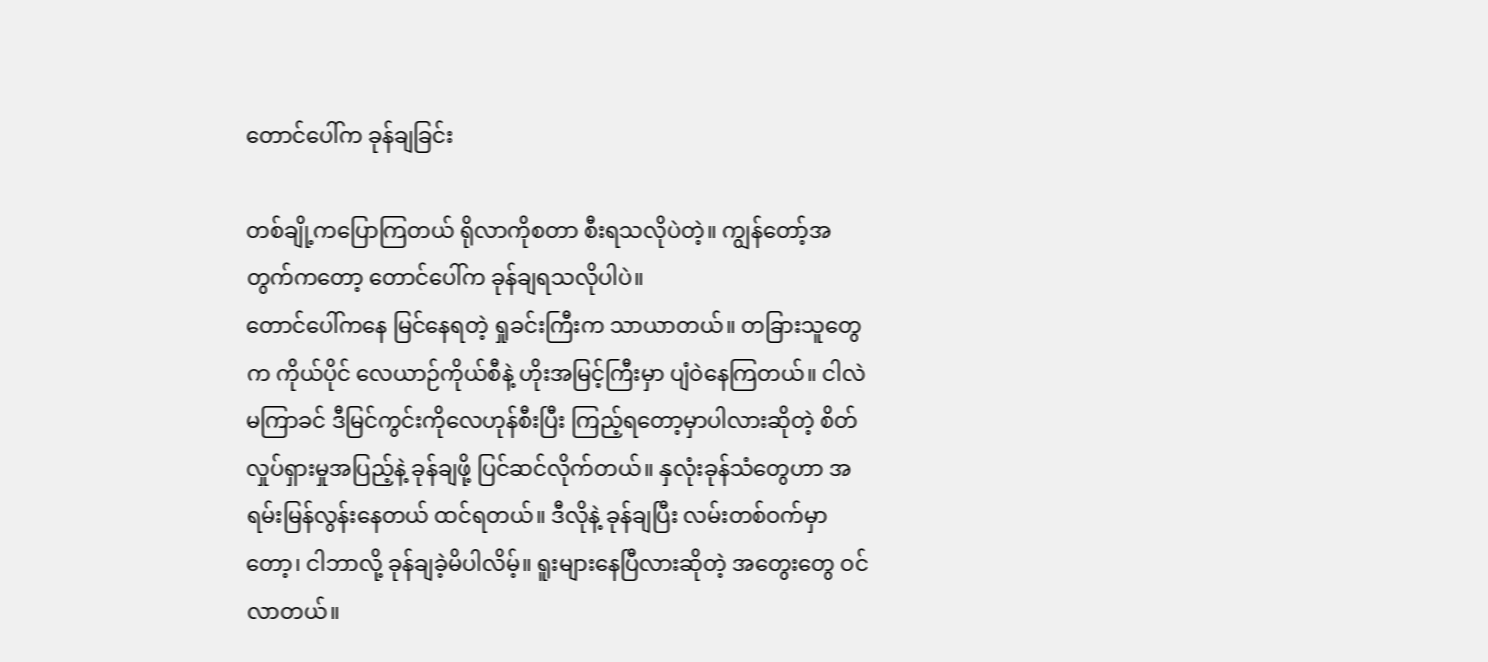တောင်ပေါ်က ခုန်ချခြင်း

တစ်ချို့ကပြောကြတယ် ရိုလာကိုစတာ စီးရသလိုပဲတဲ့။ ကျွန်တော့်အတွက်ကတော့ တောင်ပေါ်က ခုန်ချရသလိုပါပဲ။
တောင်ပေါ်ကနေ မြင်နေရတဲ့ ရှုခင်းကြီးက သာယာတယ်။ တခြားသူတွေက ကိုယ်ပိုင် လေယာဉ်ကိုယ်စီနဲ့ ဟိုးအမြင့်ကြီးမှာ ပျံဝဲနေကြတယ်။ ငါလဲမကြာခင် ဒီမြင်ကွင်းကိုလေဟုန်စီးပြီး ကြည့်ရတော့မှာပါလားဆိုတဲ့ စိတ်လှုပ်ရှားမှုအပြည့်နဲ့ ခုန်ချဖို့ ပြင်ဆင်လိုက်တယ်။ နှလုံးခုန်သံတွေဟာ အရမ်းမြန်လွန်းနေတယ် ထင်ရတယ်။ ဒီလိုနဲ့ ခုန်ချပြီး လမ်းတစ်ဝက်မှာတော့၊ ငါဘာလို့ ခုန်ချခဲ့မိပါလိမ့်။ ရူးများနေပြီလားဆိုတဲ့ အတွေးတွေ ဝင်လာတယ်။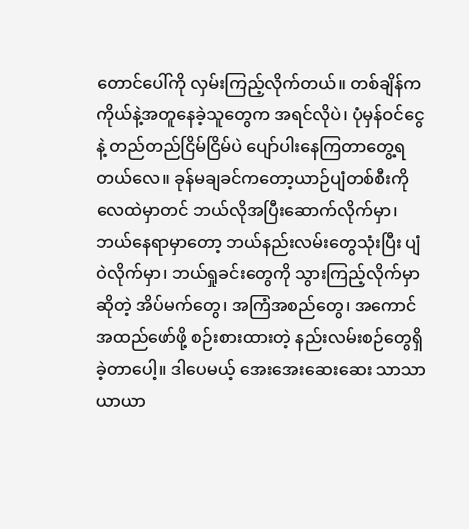တောင်ပေါ်ကို လှမ်းကြည့်လိုက်တယ်။ တစ်ချိန်က ကိုယ်နဲ့အတူနေခဲ့သူတွေက အရင်လိုပဲ၊ ပုံမှန်ဝင်ငွေနဲ့ တည်တည်ငြိမ်ငြိမ်ပဲ ပျော်ပါးနေကြတာတွေ့ရတယ်လေ။ ခုန်မချခင်ကတော့ယာဉ်ပျံတစ်စီးကို လေထဲမှာတင် ဘယ်လိုအပြီးဆောက်လိုက်မှာ၊ ဘယ်နေရာမှာတော့ ဘယ်နည်းလမ်းတွေသုံးပြီး ပျံဝဲလိုက်မှာ၊ ဘယ်ရှုခင်းတွေကို သွားကြည့်လိုက်မှာဆိုတဲ့ အိပ်မက်တွေ၊ အကြံအစည်တွေ၊ အကောင်အထည်ဖော်ဖို့ စဉ်းစားထားတဲ့ နည်းလမ်းစဉ်တွေရှိခဲ့တာပေါ့။ ဒါပေမယ့် အေးအေးဆေးဆေး သာသာယာယာ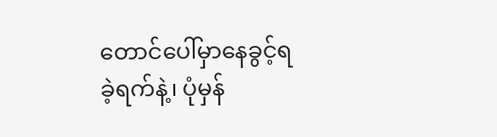တောင်ပေါ်မှာနေခွင့်ရခဲ့ရက်နဲ့၊ ပုံမှန်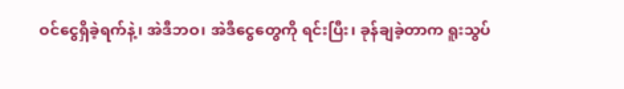ဝင်ငွေရှိခဲ့ရက်နဲ့၊ အဲဒီဘဝ၊ အဲဒီငွေတွေကို ရင်းပြီး၊ ခုန်ချခဲ့တာက ရူးသွပ်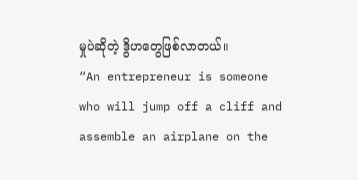မှုပဲဆိုတဲ့ ဒွိဟတွေဖြစ်လာတယ်။
“An entrepreneur is someone who will jump off a cliff and assemble an airplane on the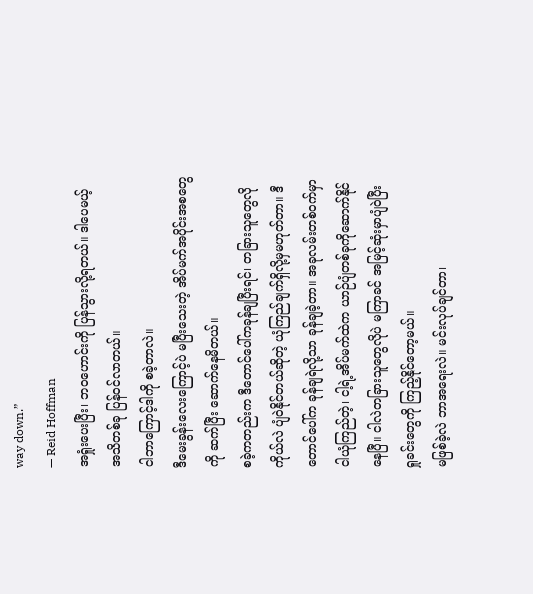way down.”
— Reid Hoffman
အရှုံးပေးပြီး၊ ဘဝဟောင်းကို ပြန်သွားလို့ရတယ်။ ဒါပေမယ့် အသိတစ်ခု ပြန်ဝင်လာတယ်။
ငါဘာကြောင့်ဒါကို စခဲ့တာလဲ။
ဒီမေးခွန်းလေးကြောင့်ပဲ မပြီးသေးတဲ့ အိပ်မက်အပိုင်းအစတွေကို ဆက်ပြီး ဆောက်နေမိတယ်။
စခဲ့ကတည်းက ဒီတောင်ပေါ်ကခုန်ချပြီးရင်၊ တခြားသူတွေလို ကိုယ်လဲ ပျံဝဲနိုင်တယ်ဆိုတဲ့ ယုံကြည်ချက်ရှိလို့မှမဟုတ်တာ။ ဒီတောင်ပေါ်က ခုန်ချရဲလို့သာ ခုန်ချခဲ့တာ။ အခုလမ်းတစ်ဝက်မှာ ငါယုံကြည်တဲ့၊ ငါ့ရဲ့အိပ်မက်ထဲက ယာဉ်ပျံတစ်ခုကိုဆောက်နိုင်နေပြီ။ ငါလဲတခြားသူတွေလိုပဲ မကြာခင် အမြင့်ဆုံးမှာပျံဝဲပြီး ရှုခင်းတွေကို ကြည့်နိုင်တော့မယ်။
မဖြစ်ခဲ့လဲ ဘာအရေးလဲ။ မင်းလုပ်ချင်တာ၊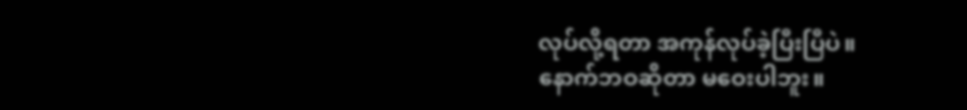လုပ်လို့ရတာ အကုန်လုပ်ခဲ့ပြီးပြီပဲ။
နောက်ဘဝဆိုတာ မဝေးပါဘူး။